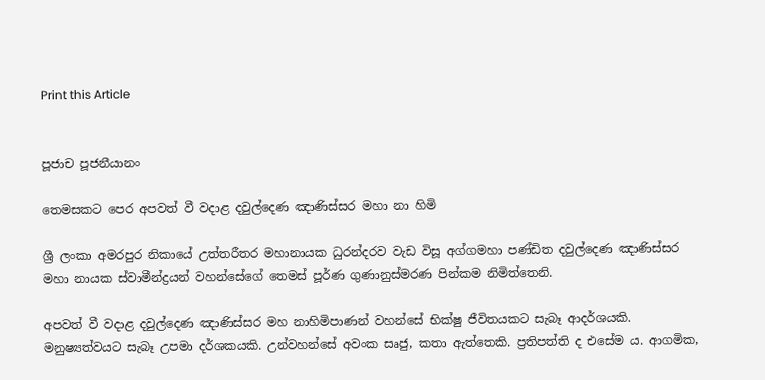Print this Article


පූජාච පූජනීයානං

තෙමසකට පෙර අපවත් වී වදාළ දවුල්දෙණ ඤාණිස්සර මහා නා හිමි

ශ්‍රී ලංකා අමරපුර නිකායේ උත්තරීතර මහානායක ධුරන්දරව වැඩ විසූ අග්ගමහා පණ්ඩිත දවුල්දෙණ ඤාණිස්සර මහා නායක ස්වාමීන්ද්‍රයන් වහන්සේගේ තෙමස් පූර්ණ ගුණානුස්මරණ පින්කම නිමිත්තෙනි.

අපවත් වී වදාළ දවුල්දෙණ ඤාණිස්සර මහ නාහිමිපාණන් වහන්සේ භික්ෂු ජීවිතයකට සැබෑ ආදර්ශයකි. මනුෂ්‍යත්වයට සැබෑ උපමා දර්ශකයකි. උන්වහන්සේ අවංක සෘජු, කතා ඇත්තෙකි. ප්‍රතිපත්ති ද එසේම ය. ආගමික,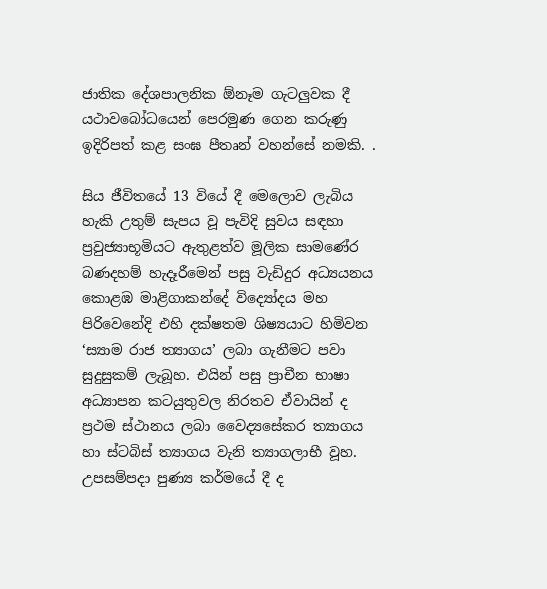ජාතික දේශපාලනික ඕනෑම ගැටලුවක දී යථාවබෝධයෙන් පෙරමුණ ගෙන කරුණු ඉදිරිපත් කළ සංඝ පීතෘන් වහන්සේ නමකි. .

සිය ජීවිතයේ 13 වියේ දී මෙලොව ලැබිය හැකි උතුම් සැපය වූ පැවිදි සුවය සඳහා ප්‍රවුජ්‍යාභූමියට ඇතුළත්ව මූලික සාමණේර බණදහම් හැදෑරීමෙන් පසු වැඩිදුර අධ්‍යයනය කොළඹ මාළිගාකන්දේ විද්‍යෝදය මහ පිරිවෙනේදි එහි දක්ෂතම ශිෂ්‍යයාට හිමිවන ‘ස්‍යාම රාජ ත්‍යාගය’ ලබා ගැනීමට පවා සුදුසුකම් ලැබූහ. එයින් පසු ප්‍රාචීන භාෂා අධ්‍යාපන කටයුතුවල නිරතව ඒවායින් ද ප්‍රථම ස්ථානය ලබා වෛද්‍යසේකර ත්‍යාගය හා ස්ටබිස් ත්‍යාගය වැනි ත්‍යාගලාභී වූහ. උපසම්පදා පුණ්‍ය කර්මයේ දී ද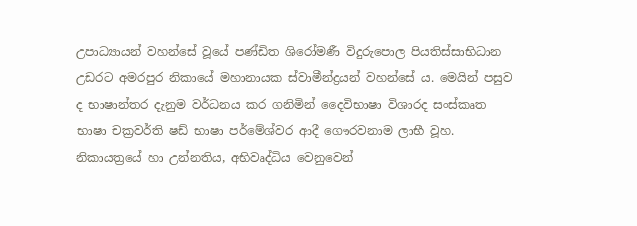උපාධ්‍යායන් වහන්සේ වූයේ පණ්ඩිත ශිරෝමණී විදුරුපොල පියතිස්සාභිධාන උඩරට අමරපුර නිකායේ මහානායක ස්වාමීන්ද්‍රයන් වහන්සේ ය. මෙයින් පසුව ද භාෂාන්තර දැනුම වර්ධනය කර ගනිමින් දෛවිභාෂා විශාරද සංස්කෘත භාෂා චක්‍රවර්ති ෂඩ් භාෂා පර්මේශ්වර ආදී ගෞරවනාම ලාභී වූහ. නිකායත්‍රයේ හා උන්නතිය, අභිවෘද්ධිය වෙනුවෙන්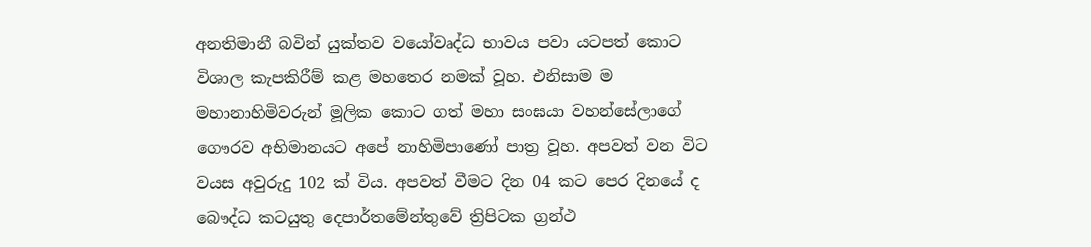අනතිමානී බවින් යුක්තව වයෝවෘද්ධ භාවය පවා යටපත් කොට විශාල කැපකිරීම් කළ මහතෙර නමක් වූහ. එනිසාම ම මහානාහිමිවරුන් මූලික කොට ගත් මහා සංඝයා වහන්සේලාගේ ගෞරව අභිමානයට අපේ නාහිමිපාණෝ පාත්‍ර වූහ. අපවත් වන විට වයස අවුරුදු 102 ක් විය. අපවත් වීමට දින 04 කට පෙර දිනයේ ද බෞද්ධ කටයුතු දෙපාර්තමේන්තුවේ ත්‍රිපිටක ග්‍රන්ථ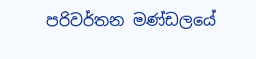පරිවර්තන මණ්ඩලයේ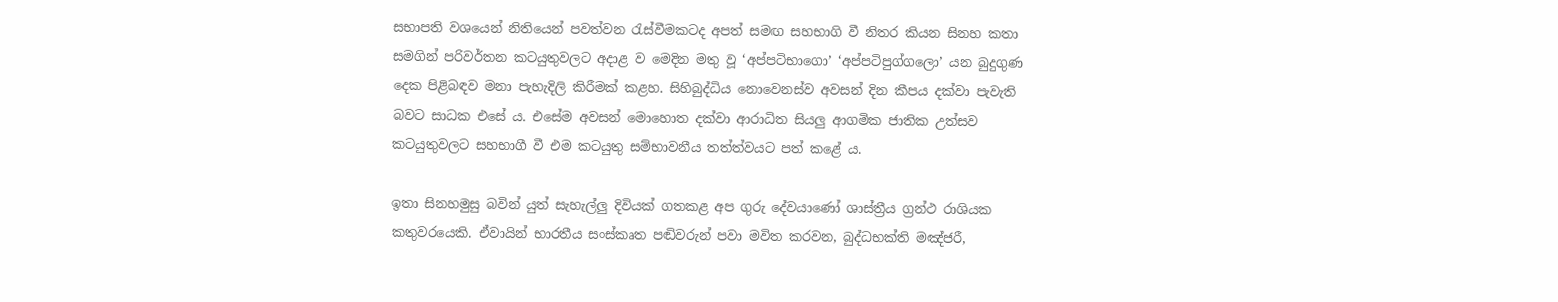සභාපති වශයෙන් නිතියෙන් පවත්වන රැස්වීමකටද අපත් සමඟ සහභාගි වී නිතර කියන සිනහ කතා සමගින් පරිවර්තන කටයුතුවලට අදාළ ව මෙදින මතු වූ ‘අප්පටිභාගො’ ‘අප්පටිපුග්ගලො’ යන බුදුගුණ දෙක පිළිබඳව මනා පැහැදිලි කිරීමක් කළහ. සිහිබුද්ධිය නොවෙනස්ව අවසන් දින කීපය දක්වා පැවැති බවට සාධක එසේ ය. එසේම අවසන් මොහොත දක්වා ආරාධිත සියලු ආගමික ජාතික උත්සව කටයුතුවලට සහභාගී වී එම කටයුතු සම්භාවනීය තත්ත්වයට පත් කළේ ය.

ඉතා සිනහමුසු බවින් යුත් සැහැල්ලු දිවියක් ගතකළ අප ගුරු දේවයාණෝ ශාස්ත්‍රීය ග්‍රන්ථ රාශියක කතුවරයෙකි. ඒවායින් භාරතීය සංස්කෘත පඬිවරුන් පවා මවිත කරවන, බුද්ධභක්ති මඤ්ජරී,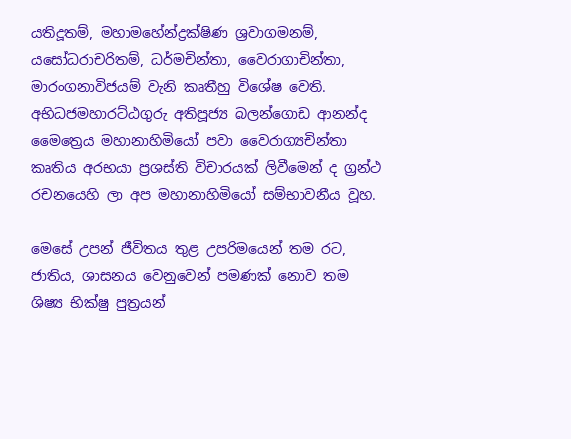යතිදූතම්, මහාමහේන්ද්‍රක්ෂිණ ශ්‍රවාගමනම්, යසෝධරාචරිතම්, ධර්මචින්තා, වෛරාගාචින්තා, මාරංගනාවිජයම් වැනි කෘතීහු විශේෂ වෙති. අභිධජමහාරට්ඨගුරු අතිපූජ්‍ය බලන්ගොඩ ආනන්ද මෛත්‍රෙය මහානාහිමියෝ පවා වෛරාග්‍යචින්තා කෘතිය අරභයා ප්‍රශස්ති විචාරයක් ලිවීමෙන් ද ග්‍රන්ථ රචනයෙහි ලා අප මහානාහිමියෝ සම්භාවනීය වූහ.

මෙසේ උපන් ජීවිතය තුළ උපරිමයෙන් තම රට, ජාතිය, ශාසනය වෙනුවෙන් පමණක් නොව තම ශිෂ්‍ය භික්ෂු පුත්‍රයන්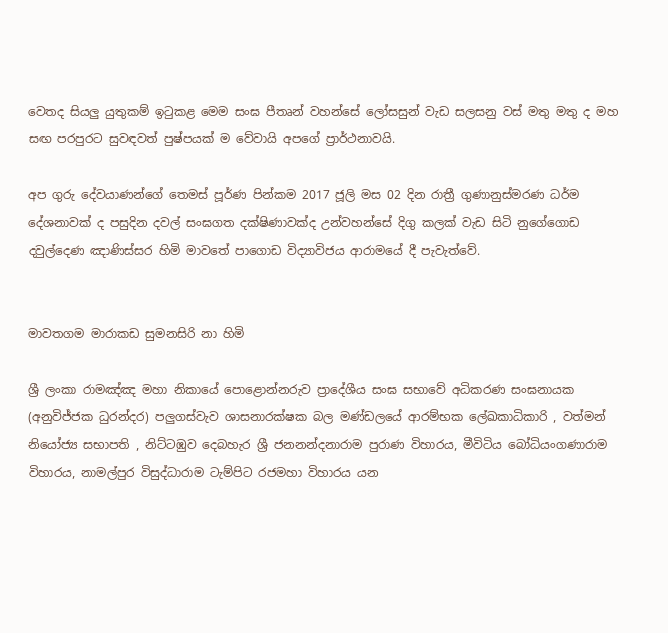වෙතද සියලු යුතුකම් ඉටුකළ මෙම සංඝ පීතෘන් වහන්සේ ලෝසසුන් වැඩ සලසනු වස් මතු මතු ද මහ සඟ පරපුරට සුවඳවත් පුෂ්පයක් ම වේවායි අපගේ ප්‍රාර්ථනාවයි.

අප ගුරු දේවයාණන්ගේ තෙමස් පූර්ණ පින්කම 2017 ජූලි මස 02 දින රාත්‍රී ගුණානුස්මරණ ධර්ම දේශනාවක් ද පසුදින දවල් සංඝගත දක්ෂිණාවක්ද උන්වහන්සේ දිගු කලක් වැඩ සිටි නුගේගොඩ දවුල්දෙණ ඤාණිස්සර හිමි මාවතේ පාගොඩ විද්‍යාවිජය ආරාමයේ දී පැවැත්වේ.


මාවතගම මාරාකඩ සුමනසිරි නා හිමි

ශ්‍රී ලංකා රාමඤ්ඤ මහා නිකායේ පොළොන්නරුව ප්‍රාදේශීය සංඝ සභාවේ අධිකරණ සංඝනායක (අනුවිජ්ජක ධුරන්දර) පලුගස්වැව ශාසනාරක්ෂක බල මණ්ඩලයේ ආරම්භක ලේඛකාධිකාරි , වත්මන් නියෝජ්‍ය සභාපති , නිට්ටඹුව දෙබහැර ශ්‍රී ජනනන්දනාරාම පුරාණ විහාරය, මීවිටිය බෝධියංගණාරාම විහාරය, නාමල්පුර විසුද්ධාරාම ටැම්පිට රජමහා විහාරය යන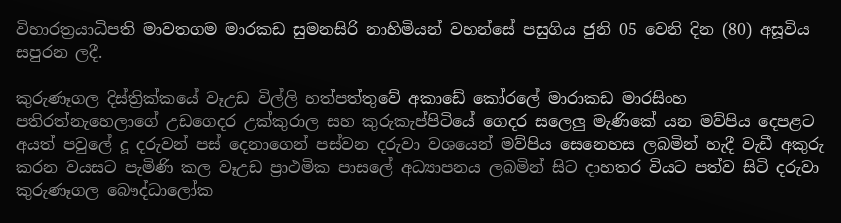විහාරත්‍රයාධිපති මාවතගම මාරකඩ සුමනසිරි නාහිමියන් වහන්සේ පසුගිය ජුනි 05 වෙනි දින (80) අසූවිය සපුරන ලදී.

කුරුණෑගල දිස්ත්‍රික්කයේ වෑඋඩ විල්ලි හත්පත්තුවේ අකාඩේ කෝරලේ මාරාකඩ මාරසිංහ පතිරත්නැහෙලාගේ උඩගෙදර උක්කුරාල සහ කුරුකැප්පිටියේ ගෙදර සලෙලු මැණිකේ යන මව්පිය දෙපළට අයත් පවුලේ දූ දරුවන් පස් දෙනාගෙන් පස්වන දරුවා වශයෙන් මව්පිය සෙනෙහස ලබමින් හැදී වැඩී අකුරු කරන වයසට පැමිණි කල වෑඋඩ ප්‍රාථමික පාසලේ අධ්‍යාපනය ලබමින් සිට දාහතර වියට පත්ව සිටි දරුවා කුරුණෑගල බෞද්ධාලෝක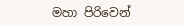මහා පිරිවෙන්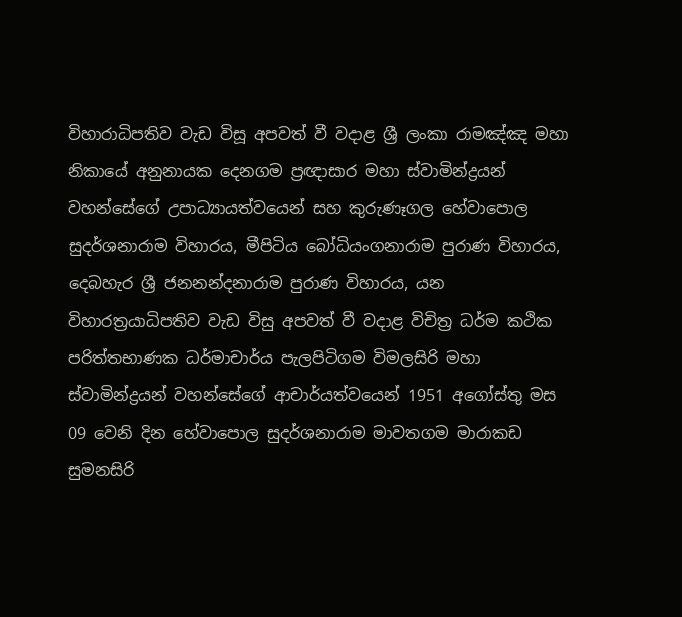විහාරාධිපතිව වැඩ විසූ අපවත් වී වදාළ ශ්‍රී ලංකා රාමඤ්ඤ මහා නිකායේ අනුනායක දෙනගම ප්‍රඥාසාර මහා ස්වාමින්ද්‍රයන් වහන්සේගේ උපාධ්‍යායත්වයෙන් සහ කුරුණෑගල හේවාපොල සුදර්ශනාරාම විහාරය, මීපිටිය බෝධියංගනාරාම පුරාණ විහාරය, දෙබහැර ශ්‍රී ජනනන්දනාරාම පුරාණ විහාරය, යන විහාරත්‍රයාධිපතිව වැඩ විසු අපවත් වී වදාළ විචිත්‍ර ධර්ම කථික පරිත්තභාණක ධර්මාචාර්ය පැලපිටිගම විමලසිරි මහා ස්වාමින්ද්‍රයන් වහන්සේගේ ආචාර්යත්වයෙන් 1951 අගෝස්තු මස 09 වෙනි දින හේවාපොල සුදර්ශනාරාම මාවතගම මාරාකඩ සුමනසිරි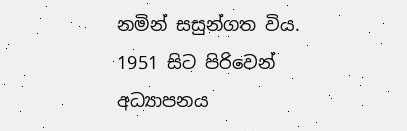නමින් සසුන්ගත විය. 1951 සිට පිරිවෙන් අධ්‍යාපනය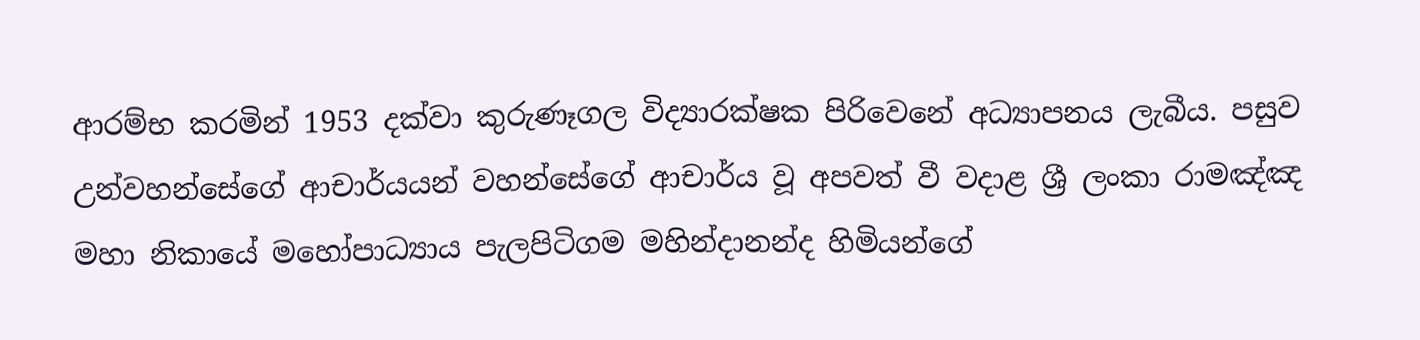ආරම්භ කරමින් 1953 දක්වා කුරුණෑගල විද්‍යාරක්ෂක පිරිවෙනේ අධ්‍යාපනය ලැබීය. පසුව උන්වහන්සේගේ ආචාර්යයන් වහන්සේගේ ආචාර්ය වූ අපවත් වී වදාළ ශ්‍රී ලංකා රාමඤ්ඤ මහා නිකායේ මහෝපාධ්‍යාය පැලපිටිගම මහින්දානන්ද හිමියන්ගේ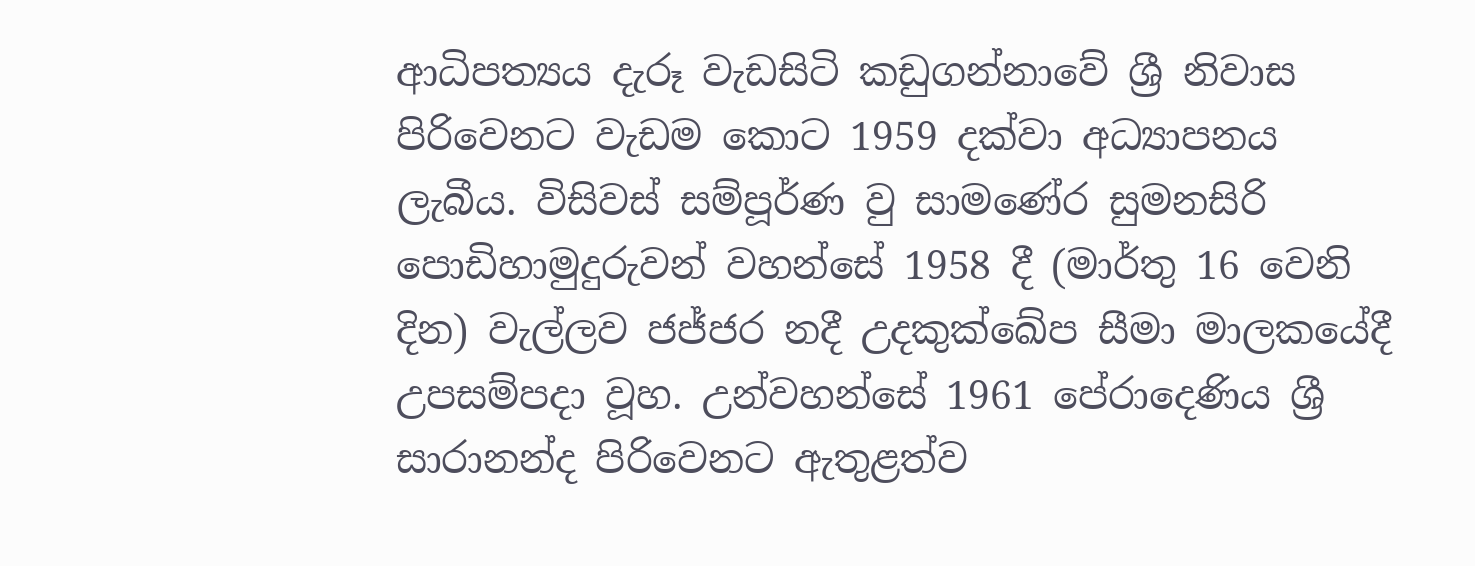ආධිපත්‍යය දැරූ වැඩසිටි කඩුගන්නාවේ ශ්‍රී නිවාස පිරිවෙනට වැඩම කොට 1959 දක්වා අධ්‍යාපනය ලැබීය. විසිවස් සම්පූර්ණ වු සාමණේර සුමනසිරි පොඩිහාමුදුරුවන් වහන්සේ 1958 දී (මාර්තු 16 වෙනි දින) වැල්ලව ජජ්ජර නදී උදකුක්ඛේප සීමා මාලකයේදී උපසම්පදා වූහ. උන්වහන්සේ 1961 පේරාදෙණිය ශ්‍රී සාරානන්ද පිරිවෙනට ඇතුළත්ව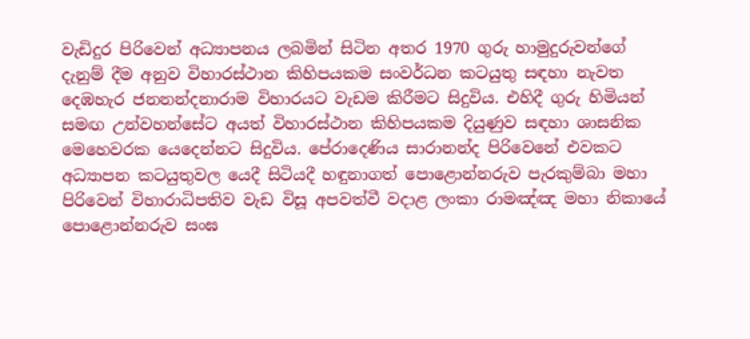වැඩිදුර පිරිවෙන් අධ්‍යාපනය ලබමින් සිටින අතර 1970 ගුරු හාමුදුරුවන්ගේ දැනුම් දීම අනුව විහාරස්ථාන කිහිපයකම සංවර්ධන කටයුතු සඳහා නැවත දෙඹහැර ජනනන්දනාරාම විහාරයට වැඩම කිරීමට සිදුවිය. එහිදී ගුරු හිමියන් සමඟ උන්වහන්සේට අයත් විහාරස්ථාන කිහිපයකම දියුණුව සඳහා ශාසනික මෙහෙවරක යෙදෙන්නට සිදුවිය. පේරාදෙණිය සාරානන්ද පිරිවෙනේ එවකට අධ්‍යාපන කටයුතුවල යෙදී සිටියදී හඳුනාගත් පොළොන්නරුව පැරකුම්බා මහා පිරිවෙන් විහාරාධිපතිව වැඩ විසූ අපවත්වී වදාළ ලංකා රාමඤ්ඤ මහා නිකායේ පොළොන්නරුව සංඝ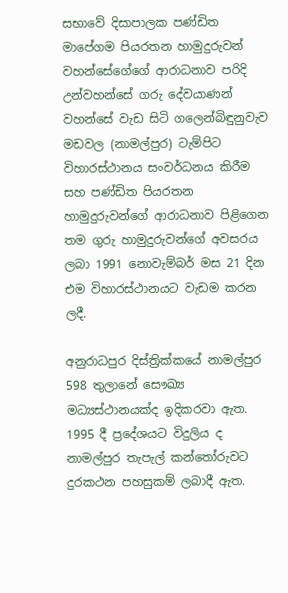සභාවේ දිසාපාලක පණ්ඩිත මාපේගම පියරතන හාමුදුරුවන් වහන්සේගේගේ ආරාධනාව පරිදි උන්වහන්සේ ගරු දේවයාණන් වහන්සේ වැඩ සිටි ගලෙන්බිඳුනුවැව මඩවල (නාමල්පුර) ටැම්පිට විහාරස්ථානය සංවර්ධනය කිරීම සහ පණ්ඩිත පියරතන හාමුදුරුවන්ගේ ආරාධනාව පිළිගෙන තම ගුරු හාමුදුරුවන්ගේ අවසරය ලබා 1991 නොවැම්බර් මස 21 දින එම විහාරස්ථානයට වැඩම කරන ලදී.

අනුරාධපුර දිස්ත්‍රික්කයේ නාමල්පුර 598 තුලානේ සෞඛ්‍ය මධ්‍යස්ථානයක්ද ඉදිකරවා ඇත. 1995 දී ප්‍රදේශයට විදුලිය ද නාමල්පුර තැපැල් කන්තෝරුවට දුරකථන පහසුකම් ලබාදී ඇත.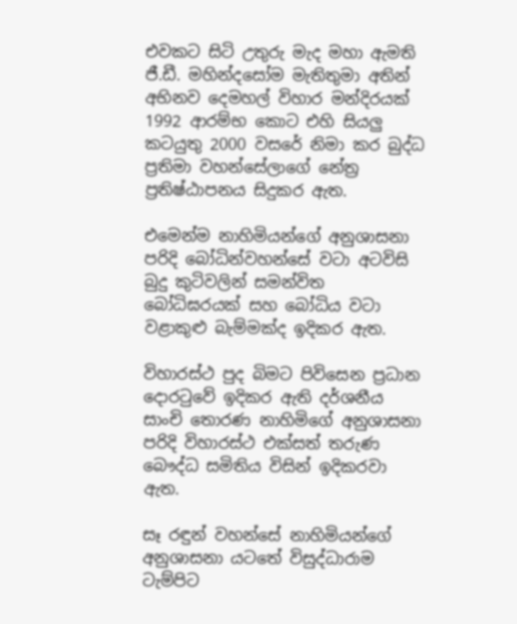එවකට සිටි උතුරු මැද මහා ඇමති ජී.ඩී. මහින්දසෝම මැතිතුමා අතින් අභිනව දෙමහල් විහාර මන්දිරයක් 1992 ආරම්භ කොට එහි සියලු කටයුතු 2000 වසරේ නිමා කර බුද්ධ ප්‍රතිමා වහන්සේලාගේ නේත්‍ර ප්‍රතිෂ්ඨාපනය සිදුකර ඇත.

එමෙන්ම නාහිමියන්ගේ අනුශාසනා පරිදි බෝධින්වහන්සේ වටා අටවිසි බුදු කුටිවලින් සමන්විත බෝධිඝරයක් සහ බෝධිය වටා වළාකුළු බැම්මක්ද ඉදිකර ඇත.

විහාරස්ථ පුද බිමට පිවිසෙන ප්‍රධාන දොරටුවේ ඉදිකර ඇති දර්ශනීය සාංචි තොරණ නාහිමිගේ අනුශාසනා පරිදි විහාරස්ථ එක්සත් තරුණ බෞද්ධ සමිතිය විසින් ඉදිකරවා ඇත.

සෑ රඳුන් වහන්සේ නාහිමියන්ගේ අනුශාසනා යටතේ විසුද්ධාරාම ටැම්පිට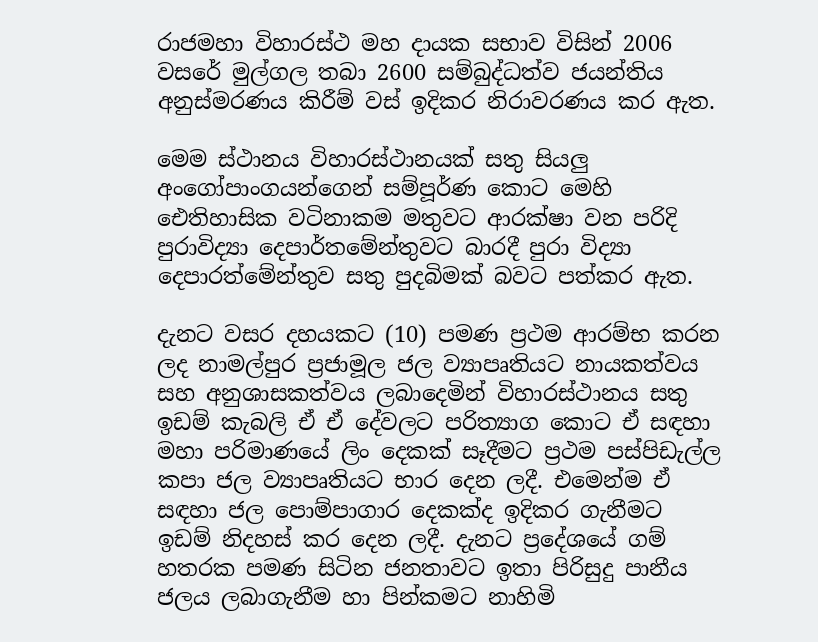රාජමහා විහාරස්ථ මහ දායක සභාව විසින් 2006 වසරේ මුල්ගල තබා 2600 සම්බුද්ධත්ව ජයන්තිය අනුස්මරණය කිරීම් වස් ඉදිකර නිරාවරණය කර ඇත.

මෙම ස්ථානය විහාරස්ථානයක් සතු සියලු අංගෝපාංගයන්ගෙන් සම්පූර්ණ කොට මෙහි ඓතිහාසික වටිනාකම මතුවට ආරක්ෂා වන පරිදි පුරාවිද්‍යා දෙපාර්තමේන්තුවට බාරදී පුරා විද්‍යා දෙපාරත්මේන්තුව සතු පුදබිමක් බවට පත්කර ඇත.

දැනට වසර දහයකට (10) පමණ ප්‍රථම ආරම්භ කරන ලද නාමල්පුර ප්‍රජාමූල ජල ව්‍යාපෘතියට නායකත්වය සහ අනුශාසකත්වය ලබාදෙමින් විහාරස්ථානය සතු ඉඩම් කැබලි ඒ ඒ දේවලට පරිත්‍යාග කොට ඒ සඳහා මහා පරිමාණයේ ලිං දෙකක් සෑදීමට ප්‍රථම පස්පිඩැල්ල කපා ජල ව්‍යාපෘතියට භාර දෙන ලදී. එමෙන්ම ඒ සඳහා ජල පොම්පාගාර දෙකක්ද ඉදිකර ගැනීමට ඉඩම් නිදහස් කර දෙන ලදී. දැනට ප්‍රදේශයේ ගම් හතරක පමණ සිටින ජනතාවට ඉතා පිරිසුදු පානීය ජලය ලබාගැනීම හා පින්කමට නාහිමි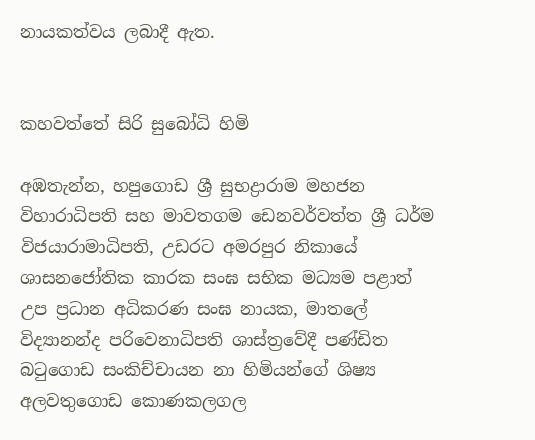නායකත්වය ලබාදී ඇත.


කහවත්තේ සිරි සුබෝධි හිමි

අඹතැන්න, හපුගොඩ ශ්‍රී සුභද්‍රාරාම මහජන විහාරාධිපති සහ මාවතගම ඩෙනවර්වත්ත ශ්‍රී ධර්ම විජයාරාමාධිපති, උඩරට අමරපුර නිකායේ ශාසනජෝතික කාරක සංඝ සභික මධ්‍යම පළාත් උප ප්‍රධාන අධිකරණ සංඝ නායක, මාතලේ විද්‍යානන්ද පරිවෙනාධිපති ශාස්ත්‍රවේදී පණ්ඩිත බටුගොඩ සංකිච්චායන නා හිමියන්ගේ ශිෂ්‍ය අලවතුගොඩ කොණකලගල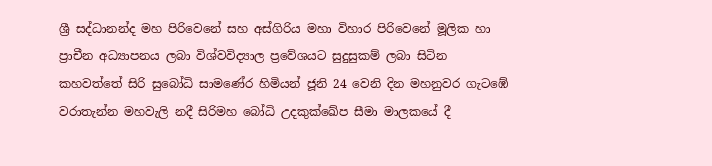ශ්‍රී සද්ධානන්ද මහ පිරිවෙනේ සහ අස්ගිරිය මහා විහාර පිරිවෙනේ මූලික හා ප්‍රාචීන අධ්‍යාපනය ලබා විශ්වවිද්‍යාල ප්‍රවේශයට සුදුසුකම් ලබා සිටින කහවත්තේ සිරි සුබෝධි සාමණේර හිමියන් ජූනි 24 වෙනි දින මහනුවර ගැටඹේ වරාතැන්න මහවැලි නදී සිරිමහ බෝධි උදකුක්ඛේප සීමා මාලකයේ දී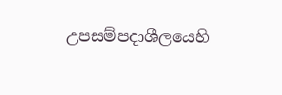උපසම්පදාශීලයෙහි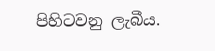පිහිටවනු ලැබීය.